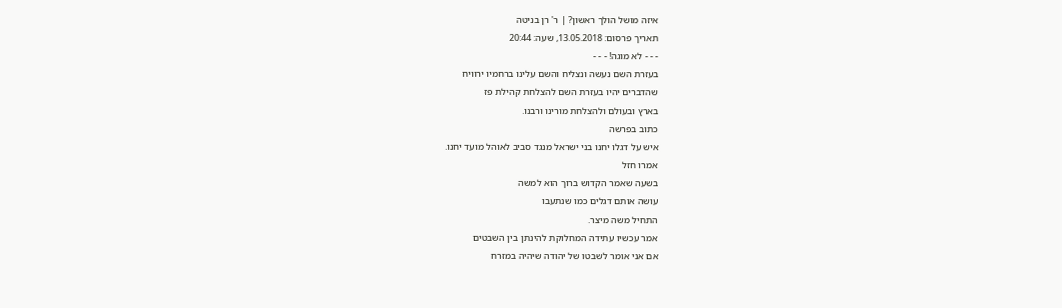איזה מושל הולך ראשון? | ר' רן בניטה
תאריך פרסום: 13.05.2018, שעה: 20:44
- - - לא מוגה! - - -
בעזרת השם נעשה ונצליח והשם עלינו ברחמיו ירוויח
שהדברים יהיו בעזרת השם להצלחת קהילת פז
בארץ ובעולם ולהצלחת מורינו ורבנו.
כתוב בפרשה
איש על דגלו יחנו בני ישראל מנגד סביב לאוהל מועד יחנו.
אמרו חזל
בשעה שאמר הקדוש ברוך הוא למשה
עושה אותם דגלים כמו שנתעבו
התחיל משה מיצר.
אמר עכשיו עתידה המחלוקת להינתן בין השבטים
אם אני אומר לשבטו של יהודה שיהיה במזרח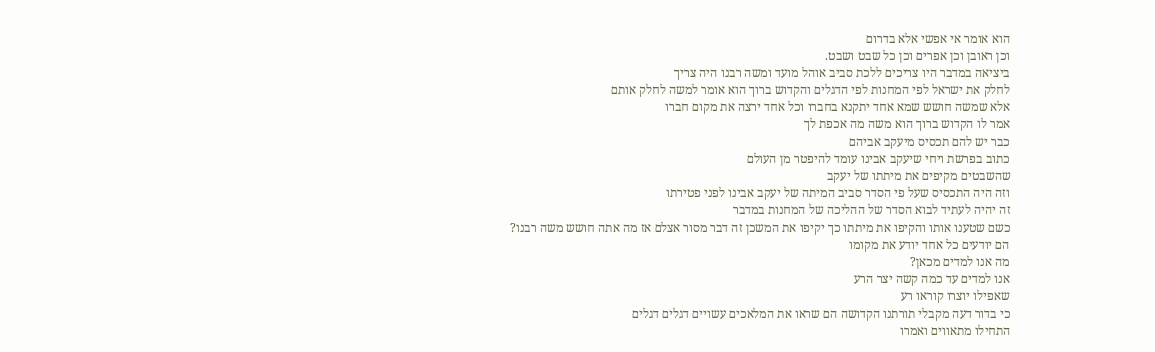הוא אומר אי אפשי אלא בדרום
וכן ראובן וכן אפרים וכן כל שבט ושבט.
ביציאה במדבר היו צריכים ללכת סביב אוהל מועד ומשה רבנו היה צריך
לחלק את ישראל לפי המחנות לפי הדגלים והקדוש ברוך הוא אומר למשה לחלק אותם
אלא שמשה חושש שמא אחד יתקנא בחברו וכל אחד ירצה את מקום חברו
אמר לו הקדוש ברוך הוא משה מה אכפת לך
כבר יש להם תכסיס מיעקב אביהם
כתוב בפרשת ויחי שיעקב אבינו עומד להיפטר מן העולם
שהשבטים מקיפים את מיתתו של יעקב
וזה היה התכסיס שעל פי הסדר סביב המיתה של יעקב אבינו לפני פטירתו
זה יהיה לעתיד לבוא הסדר של ההליכה של המחנות במדבר
כשם שטענו אותו והקיפו את מיתתו כך יקיפו את המשכן זה דבר מסור אצלם אז מה אתה חושש משה רבנו?
הם יודעים כל אחד יודע את מקומו
מה אנו למדים מכאן?
אנו למדים עד כמה קשה יצר הרע
שאפילו יוצרו קוראו רע
כי בדור דעה מקבלי תורתנו הקדושה הם שראו את המלאכים עשויים דגלים דגלים
התחילו מתאווים ואמרו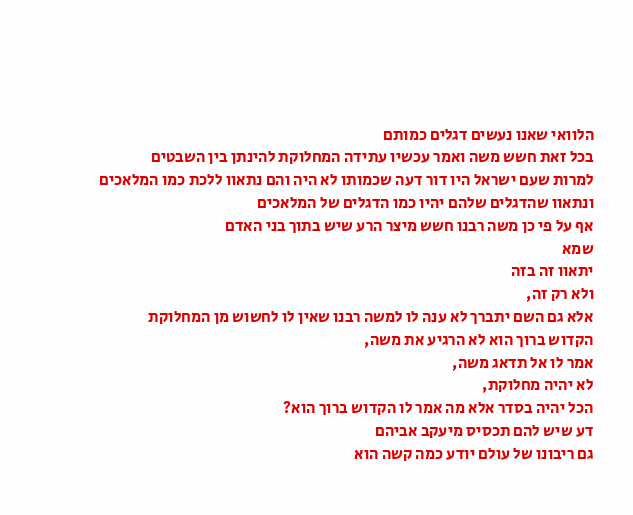הלוואי שאנו נעשים דגלים כמותם
בכל זאת חשש משה ואמר עכשיו עתידה המחלוקת להינתן בין השבטים
למרות שעם ישראל היו דור דעה שכמותו לא היה והם נתאוו ללכת כמו המלאכים
ונתאוו שהדגלים שלהם יהיו כמו הדגלים של המלאכים
אף על פי כן משה רבנו חשש מיצר הרע שיש בתוך בני האדם
שמא
יתאוו זה בזה
ולא רק זה,
אלא גם השם יתברך לא ענה לו למשה רבנו שאין לו לחשוש מן המחלוקת
הקדוש ברוך הוא לא הרגיע את משה,
אמר לו אל תדאג משה,
לא יהיה מחלוקת,
הכל יהיה בסדר אלא מה אמר לו הקדוש ברוך הוא?
דע שיש להם תכסיס מיעקב אביהם
גם ריבונו של עולם יודע כמה קשה הוא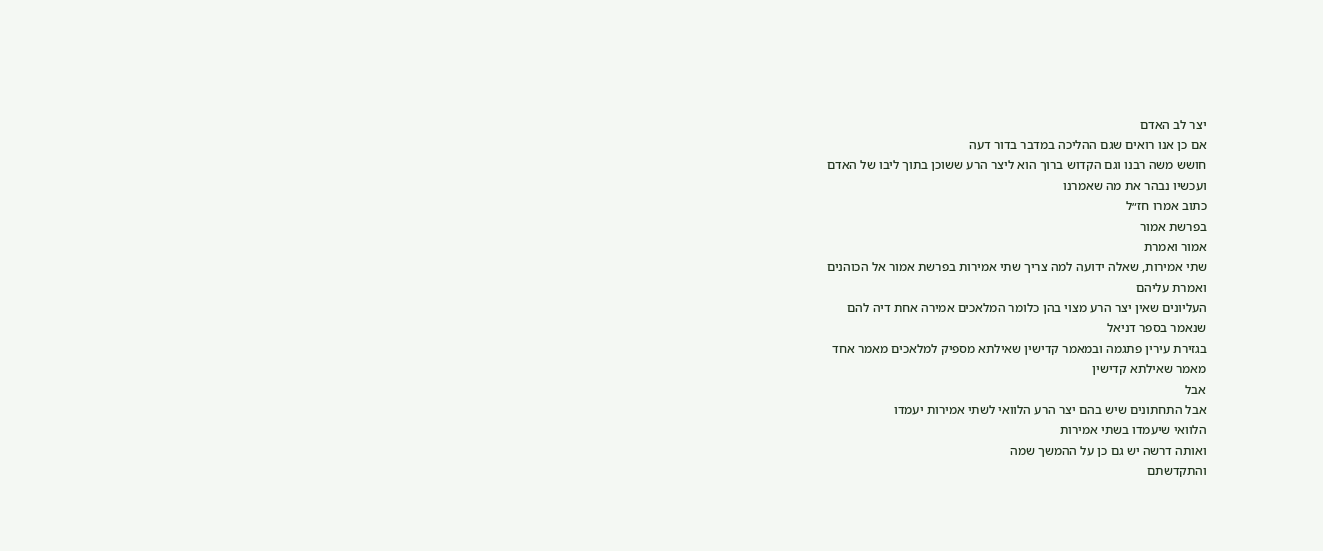יצר לב האדם
אם כן אנו רואים שגם ההליכה במדבר בדור דעה
חושש משה רבנו וגם הקדוש ברוך הוא ליצר הרע ששוכן בתוך ליבו של האדם
ועכשיו נבהר את מה שאמרנו
כתוב אמרו חז״ל
בפרשת אמור
אמור ואמרת
שתי אמירות, שאלה ידועה למה צריך שתי אמירות בפרשת אמור אל הכוהנים
ואמרת עליהם
העליונים שאין יצר הרע מצוי בהן כלומר המלאכים אמירה אחת דיה להם
שנאמר בספר דניאל
בגזירת עירין פתגמה ובמאמר קדישין שאילתא מספיק למלאכים מאמר אחד
מאמר שאילתא קדישין
אבל
אבל התחתונים שיש בהם יצר הרע הלוואי לשתי אמירות יעמדו
הלוואי שיעמדו בשתי אמירות
ואותה דרשה יש גם כן על ההמשך שמה
והתקדשתם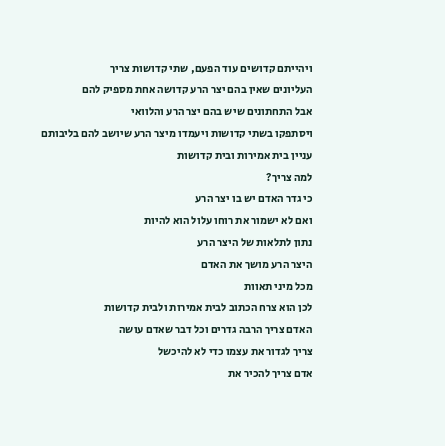ויהייתם קדושים עוד הפעם, שתי קדושות צריך
העליונים שאין בהם יצר הרע קדושה אחת מספיק להם
אבל התחתונים שיש בהם יצר הרע והלוואי
ויסתפקו בשתי קדושות ויעמדו מיצר הרע שיושב להם בליבותם
עניין בית אמירות ובית קדושות
למה צריך?
כי גדר האדם יש בו יצר הרע
ואם לא ישמור את רוחו עלול הוא להיות
נתון לתלאות של היצר הרע
היצר הרע מושך את האדם
מכל מיני תאוות
לכן הוא צרח הכתוב לבית אמירות ולבית קדושות
האדם צריך הרבה גדרים וכל דבר שאדם עושה
צריך לגדור את עצמו כדי לא להיכשל
אדם צריך להכיר את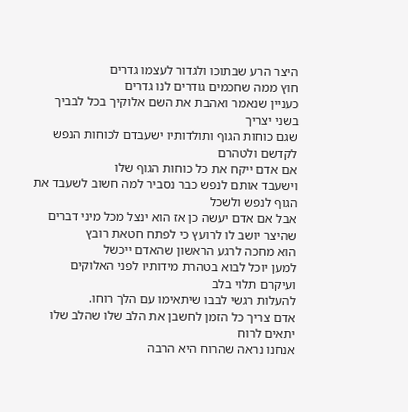היצר הרע שבתוכו ולגדור לעצמו גדרים
חוץ ממה שחכמים גודרים לנו גדרים
כעניין שנאמר ואהבת את השם אלוקיך בכל לבביך
בשני יצריך
שגם כוחות הגוף ותולדותיו ישעבדם לכוחות הנפש לקדשם ולטהרם
אם אדם ייקח את כל כוחות הגוף שלו
וישעבד אותם לנפש כבר נסביר למה חשוב לשעבד את הגוף לנפש ולשכל
אבל אם אדם יעשה כן אז הוא ינצל מכל מיני דברים שהיצר יושב לו לרועץ כי לפתח חטאת רובץ
הוא מחכה לרגע הראשון שהאדם ייכשל
למען יוכל לבוא בטהרת מידותיו לפני האלוקים
ועיקרם תלוי בלב
להעלות רגשי לבבו שיתאימו עם הלך רוחו.
אדם צריך כל הזמן לחשבן את הלב שלו שהלב שלו יתאים לרוח
אנחנו נראה שהרוח היא הרבה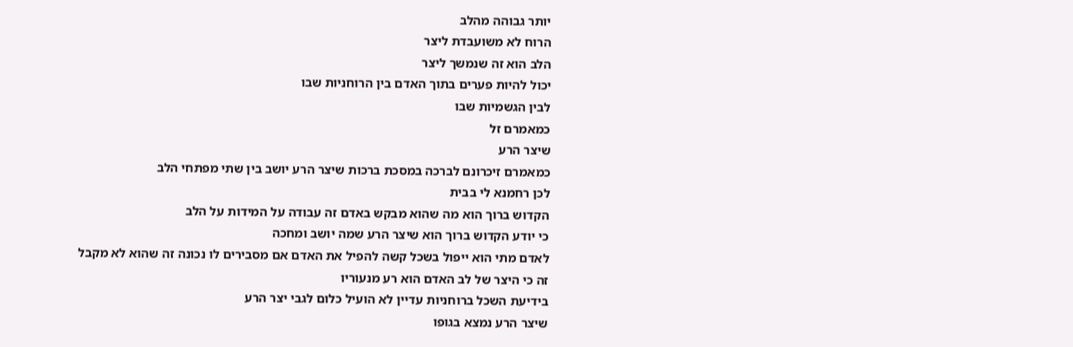יותר גבוהה מהלב
הרוח לא משועבדת ליצר
הלב הוא זה שנמשך ליצר
יכול להיות פערים בתוך האדם בין הרוחניות שבו
לבין הגשמיות שבו
כמאמרם זל
שיצר הרע
כמאמרם זיכרונם לברכה במסכת ברכות שיצר הרע יושב בין שתי מפתחי הלב
לכן רחמנא לי בבית
הקדוש ברוך הוא מה שהוא מבקש באדם זה עבודה על המידות על הלב
כי יודע הקדוש ברוך הוא שיצר הרע שמה יושב ומחכה
לאדם מתי הוא ייפול בשכל קשה להפיל את האדם אם מסבירים לו נכונה זה שהוא לא מקבל
זה כי היצר של לב האדם הוא רע מנעוריו
בידיעת השכל ברוחניות עדיין לא הועיל כלום לגבי יצר הרע
שיצר הרע נמצא בגופו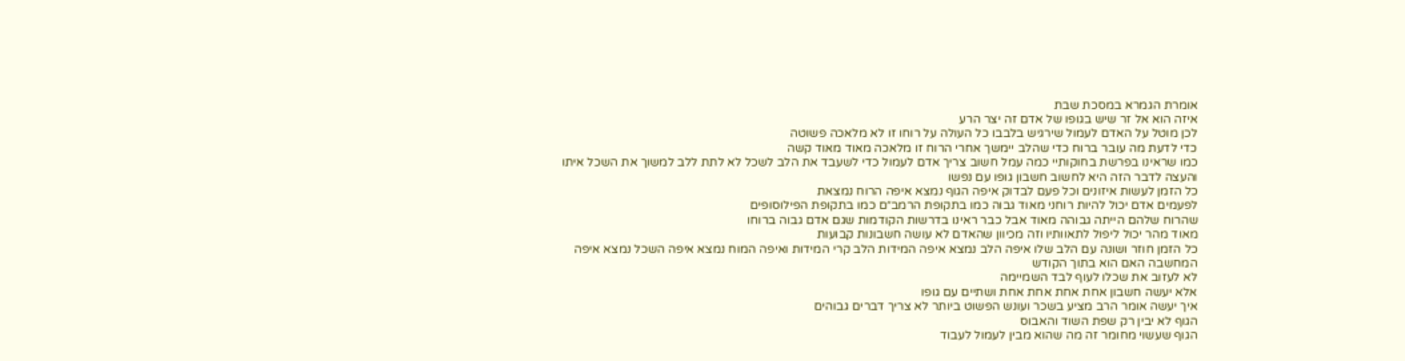אומרת הגמרא במסכת שבת
איזה הוא אל זר שיש בגופו של אדם זה יצר הרע
לכן מוטל על האדם לעמול שירגיש בלבבו כל העולה על רוחו זו לא מלאכה פשוטה
כדי לדעת מה עובר ברוח כדי שהלב יימשך אחרי הרוח זו מלאכה מאוד מאוד קשה
כמו שראינו בפרשת בחוקותיי כמה עמל חשוב צריך אדם לעמול כדי לשעבד את הלב לשכל לא לתת ללב למשוך את השכל איתו
והעצה לדבר הזה היא לחשוב חשבון גופו עם נפשו
כל הזמן לעשות איזונים וכל פעם לבדוק איפה הגוף נמצא איפה הרוח נמצאת
לפעמים אדם יכול להיות רוחני מאוד גבוה כמו בתקופת הרמב״ם כמו בתקופת הפילוסופים
שהרוח שלהם הייתה גבוהה מאוד אבל כבר ראינו בדרשות הקודמות שגם אדם גבוה ברוחו
מאוד מהר יכול ליפול לתאוותיו וזה מכיוון שהאדם לא עושה חשבונות קבועות
כל הזמן חוזר ושונה עם הלב שלו איפה הלב נמצא איפה המידות הלב קרי המידות ואיפה המוח נמצא איפה השכל נמצא איפה המחשבה האם הוא בתוך הקודש
לא לעזוב את שכלו לעוף לבד השמיימה
אלא יעשה חשבון אחת אחת אחת אחת ושתיים עם גופו
איך יעשה אומר הרב מציע בשכר ועונש הפשוט ביותר לא צריך דברים גבוהים
הגוף לא יבין רק שפת השוד והאבוס
הגוף שעשוי מחומר זה מה שהוא מבין לעמול לעבוד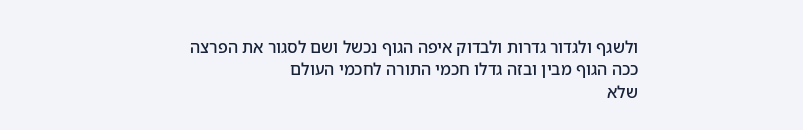ולשגף ולגדור גדרות ולבדוק איפה הגוף נכשל ושם לסגור את הפרצה
ככה הגוף מבין ובזה גדלו חכמי התורה לחכמי העולם
שלא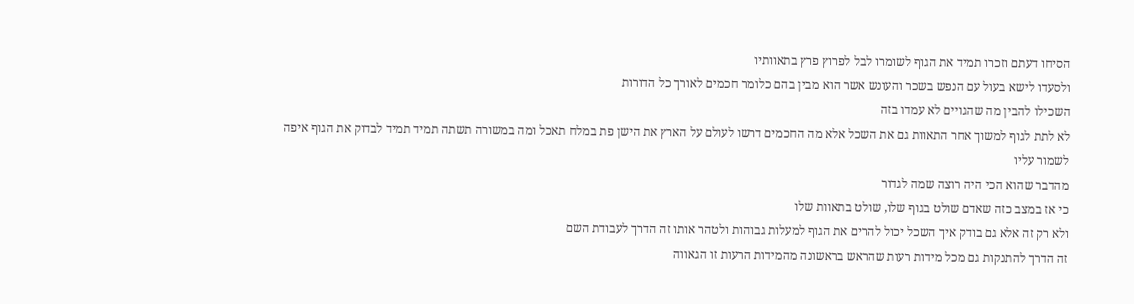הסיחו דעתם וזכרו תמיד את הגוף לשומרו לבל לפרוץ פרץ בתאוותיו
ולסעדו לישא בעול עם הנפש בשכר והעונש אשר הוא מבין בהם כלומר חכמים לאורך כל הדורות
השכילו להבין מה שהגויים לא עמדו בזה
לא לתת לגוף למשוך אחר התאוות גם את השכל אלא מה החכמים דרשו לעולם על הארץ את הישן פת במלח תאכל ומה במשורה תשתה תמיד תמיד לבדוק את הגוף איפה לשמור עליו
מהדבר שהוא הכי היה רוצה שמה לגדור
כי אז במצב כזה שאדם שולט בגוף שלו, שולט בתאוות שלו
ולא רק זה אלא גם בודק איך השכל יכול להרים את הגוף למעלות גבוהות ולטהר אותו זה הדרך לעבודת השם
זה הדרך להתנקות גם מכל מידות רעות שהראש בראשונה מהמידות הרעות זו הגאווה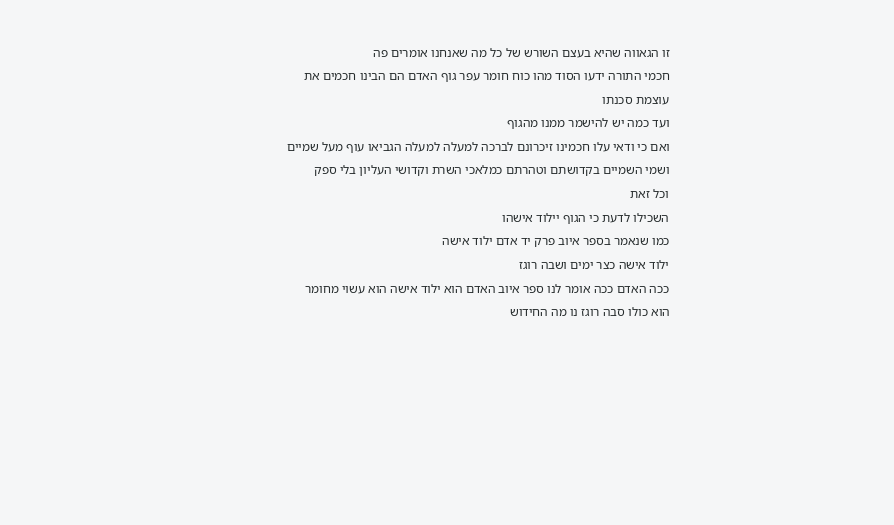זו הגאווה שהיא בעצם השורש של כל מה שאנחנו אומרים פה
חכמי התורה ידעו הסוד מהו כוח חומר עפר גוף האדם הם הבינו חכמים את עוצמת סכנתו
ועד כמה יש להישמר ממנו מהגוף
ואם כי ודאי עלו חכמינו זיכרונם לברכה למעלה למעלה הגביאו עוף מעל שמיים ושמי השמיים בקדושתם וטהרתם כמלאכי השרת וקדושי העליון בלי ספק
וכל זאת
השכילו לדעת כי הגוף יילוד אישהו
כמו שנאמר בספר איוב פרק יד אדם ילוד אישה
ילוד אישה כצר ימים ושבה רוגז
ככה האדם ככה אומר לנו ספר איוב האדם הוא ילוד אישה הוא עשוי מחומר
הוא כולו סבה רוגז נו מה החידוש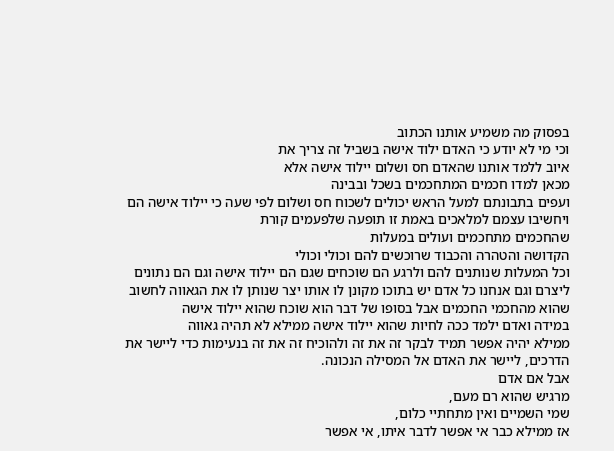בפסוק מה משמיע אותנו הכתוב
וכי מי לא יודע כי האדם ילוד אישה בשביל זה צריך את
איוב ללמד אותנו שהאדם חס ושלום יילוד אישה אלא
מכאן למדו חכמים המתחכמים בשכל ובבינה
ועפים בתבונתם למעל הראש יכולים לשכוח חס ושלום לפי שעה כי יילוד אישה הם
ויחשיבו עצמם למלאכים באמת זו תופעה שלפעמים קורת
שהחכמים מתחכמים ועולים במעלות
הקדושה והטהרה והכבוד שרוכשים להם וכולי וכולי
וכל המעלות שנותנים להם ולרגע הם שוכחים שגם הם יילוד אישה וגם הם נתונים ליצרם וגם אנחנו כל אדם יש בתוכו מקונן לו אותו יצר שנותן לו את הגאווה לחשוב שהוא מהחכמי החכמים אבל בסופו של דבר הוא שוכח שהוא יילוד אישה
במידה ואדם ילמד ככה לחיות שהוא יילוד אישה ממילא לא תהיה גאווה
ממילא יהיה אפשר תמיד לבקר זה את זה ולהוכיח זה את זה בנעימות כדי ליישר את הדרכים, ליישר את האדם אל המסילה הנכונה.
אבל אם אדם
מרגיש שהוא רם מעם,
שמי השמיים ואין מתחתיי כלום,
אז ממילא כבר אי אפשר לדבר איתו, אי אפשר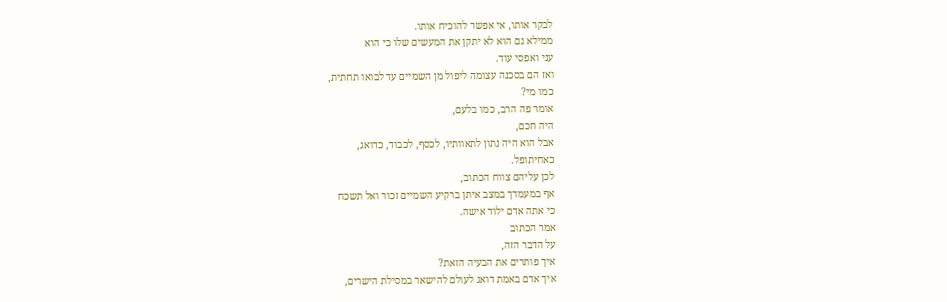לבקר אותו, אי אפשר להוכיח אותו.
ממילא גם הוא לא יתקן את המעשים שלו כי הוא
עני ואפסי עוד.
ואז הם בסכנה עצומה ליפול מן השמיים עד לבואו תחתית,
כמו מי?
אומר פה הרב, כמו בלעם,
היה חכם,
אבל הוא היה נתון לתאוותיו, לכסף, לכבוד, כדואג,
כאחיתופל.
לכן עליהם צווח הכתוב,
אף במעמדך במצב איתן ברקיע השמיים זכור ואל תשכח
כי אתה אדם ילוד אישה.
אמר הכתוב
על הדבר הזה,
איך פותרים את הבעיה הזאת?
איך אדם באמת דואג לעולם להישאר במסילת הישרים,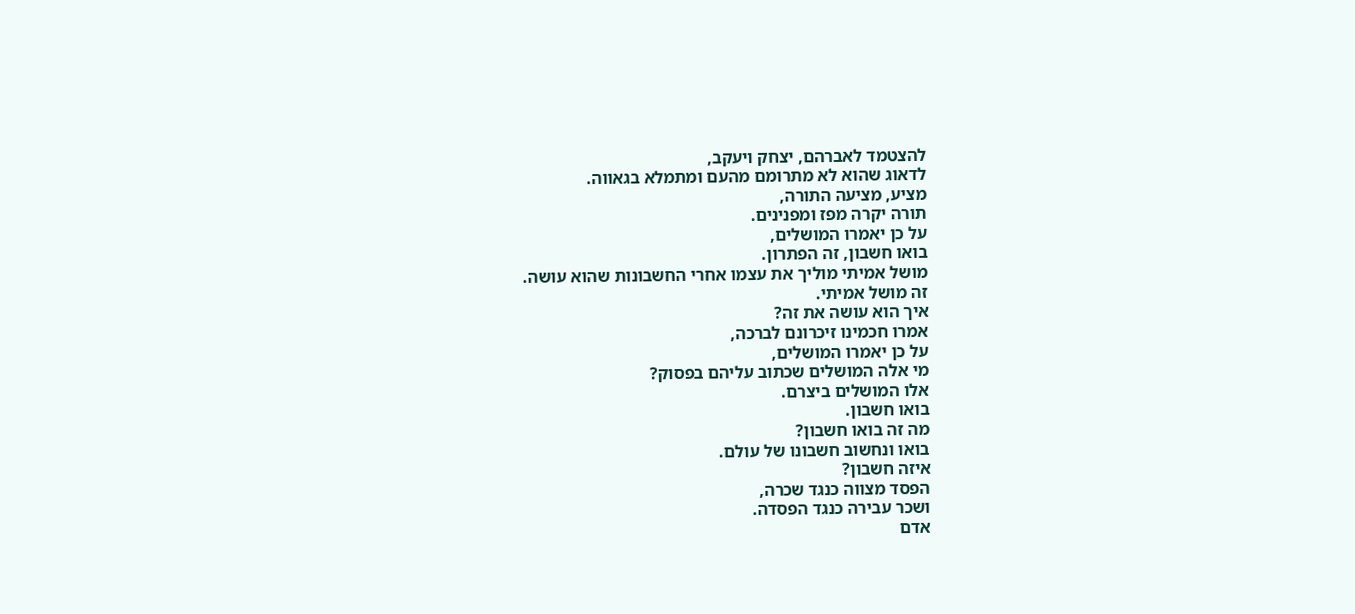להצטמד לאברהם, יצחק ויעקב,
לדאוג שהוא לא מתרומם מהעם ומתמלא בגאווה.
מציע, מציעה התורה,
תורה יקרה מפז ומפנינים.
על כן יאמרו המושלים,
בואו חשבון, זה הפתרון.
מושל אמיתי מוליך את עצמו אחרי החשבונות שהוא עושה.
זה מושל אמיתי.
איך הוא עושה את זה?
אמרו חכמינו זיכרונם לברכה,
על כן יאמרו המושלים,
מי אלה המושלים שכתוב עליהם בפסוק?
אלו המושלים ביצרם.
בואו חשבון.
מה זה בואו חשבון?
בואו ונחשוב חשבונו של עולם.
איזה חשבון?
הפסד מצווה כנגד שכרה,
ושכר עבירה כנגד הפסדה.
אדם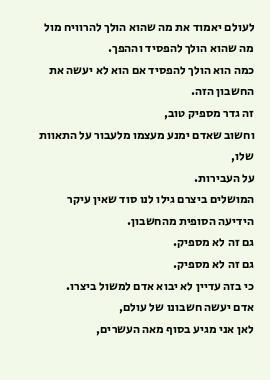לעולם יאמוד את מה שהוא הולך להרוויח מול מה שהוא הולך להפסיד וההפך.
כמה הוא הולך להפסיד אם הוא לא יעשה את החשבון הזה.
זה גדר מספיק טוב,
וחשוב שאדם ימנע מעצמו מלעבור על התאוות שלו,
על העבירות.
המושלים ביצרם גילו לנו סוד שאין עיקר הידיעה הסופית מהחשבון.
גם זה לא מספיק.
גם זה לא מספיק.
כי בזה עדיין לא יבוא אדם למשול ביצרו.
אדם יעשה חשבונו של עולם,
לאן אני מגיע בסוף מאה העשרים,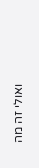ואולי זה מה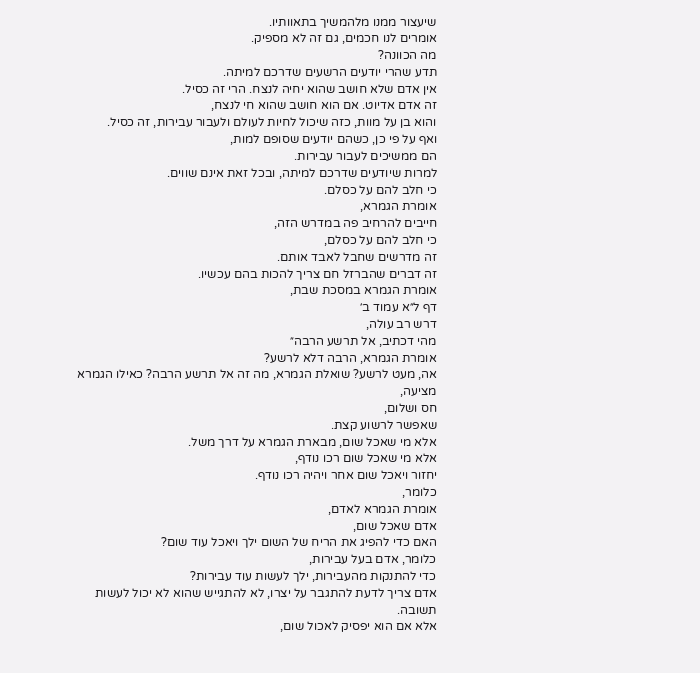שיעצור ממנו מלהמשיך בתאוותיו.
אומרים לנו חכמים, גם זה לא מספיק.
מה הכוונה?
תדע שהרי יודעים הרשעים שדרכם למיתה.
אין אדם שלא חושב שהוא יחיה לנצח. הרי זה כסיל.
זה אדם אדיוט. אם הוא חושב שהוא חי לנצח,
והוא בן על מוות, כזה שיכול לחיות לעולם ולעבור עבירות, זה כסיל.
ואף על פי כן, כשהם יודעים שסופם למות,
הם ממשיכים לעבור עבירות.
למרות שיודעים שדרכם למיתה, ובכל זאת אינם שווים.
כי חלב להם על כסלם.
אומרת הגמרא,
חייבים להרחיב פה במדרש הזה,
כי חלב להם על כסלם,
זה מדרשים שחבל לאבד אותם.
זה דברים שהברזל חם צריך להכות בהם עכשיו.
אומרת הגמרא במסכת שבת,
דף ל״א עמוד ב׳
דרש רב עולה,
מהי דכתיב, אל תרשע הרבה״
אומרת הגמרא, הרבה דלא לרשע?
אה, מעט לרשע? שואלת הגמרא, מה זה אל תרשע הרבה? כאילו הגמרא מציעה,
חס ושלום,
שאפשר לרשוע קצת.
אלא מי שאכל שום, מבארת הגמרא על דרך משל.
אלא מי שאכל שום רכו נודף,
יחזור ויאכל שום אחר ויהיה רכו נודף.
כלומר,
אומרת הגמרא לאדם,
אדם שאכל שום,
האם כדי להפיג את הריח של השום ילך ויאכל עוד שום?
כלומר, אדם בעל עבירות,
כדי להתנקות מהעבירות, ילך לעשות עוד עבירות?
אדם צריך לדעת להתגבר על יצרו, לא להתגייש שהוא לא יכול לעשות תשובה.
אלא אם הוא יפסיק לאכול שום,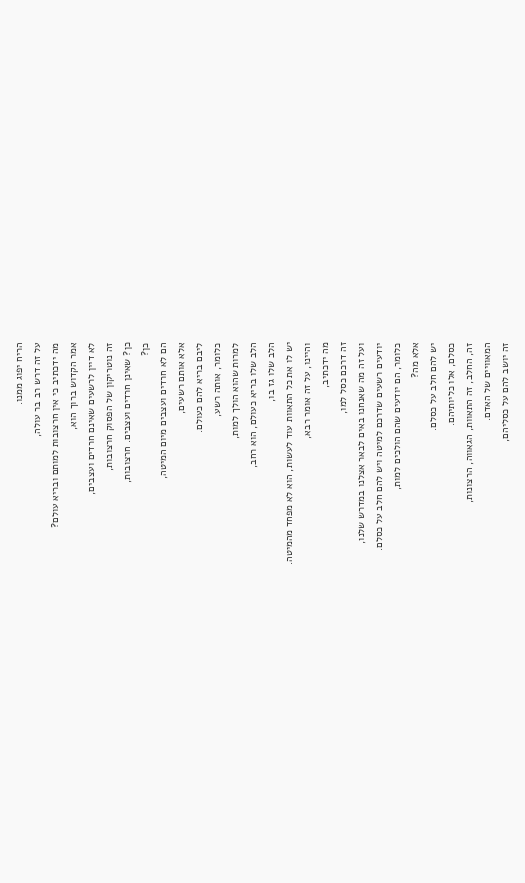הריח יפוג ממנו.
על זה דרש רב בר עולה,
מה ידכתיב כי אין חרצובות למותם ובריא עולם?
אמר הקדוש ברוך הוא,
לא דיין לרשעים שאינם חרדים ועצבים,
זה נוטריקון של הפסוק חרצובות,
כן? שאינן חרדים ועצבים. חרצובות,
כן?
הם לא חרדים ועצבים מיום המיטה,
אלא אותם רשעים,
ליבם בריא להם כעולם.
כלומר, אותה רשע,
למרות שהוא הולך למות,
הלב שלו בריא כעולם, הוא רחב,
הלב שלו גז בו,
יש לו את כל התאוות עוד לעשות, הוא לא מפחד מהמיטה.
והיינו, על זה אומר רבא,
מה ידכתיב,
זה דרכם כסל למו,
ועל זה מה שאנחנו באים לבאר אצלנו במדרש שלנו,
יודעים רשעים שדרכם למיטה ויש להם חלב על כסלם.
כלומר, הם יודעים שהם הולכים למות,
אלא מה?
יש להם חלב על כסלם.
כסלם, אלו כליותיהם.
זה, החלב, זה התאוות, הגאווה, הרצונות,
המאוויים של האדם.
זה יושב להם על כסליהם,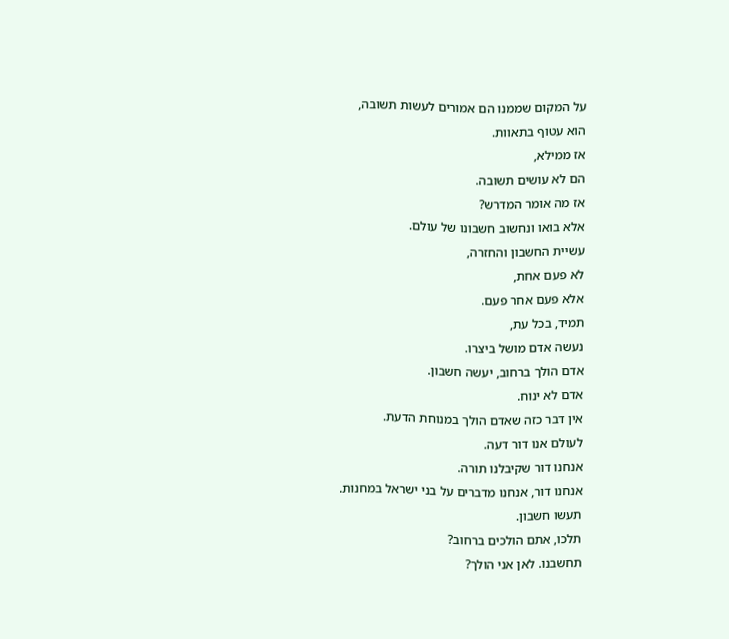על המקום שממנו הם אמורים לעשות תשובה,
הוא עטוף בתאוות.
אז ממילא,
הם לא עושים תשובה.
אז מה אומר המדרש?
אלא בואו ונחשוב חשבונו של עולם.
עשיית החשבון והחזרה,
לא פעם אחת,
אלא פעם אחר פעם.
תמיד, בכל עת,
נעשה אדם מושל ביצרו.
אדם הולך ברחוב, יעשה חשבון.
אדם לא ינוח.
אין דבר כזה שאדם הולך במנוחת הדעת.
לעולם אנו דור דעה.
אנחנו דור שקיבלנו תורה.
אנחנו דור, אנחנו מדברים על בני ישראל במחנות.
תעשו חשבון.
תלכו, אתם הולכים ברחוב?
תחשבנו. לאן אני הולך?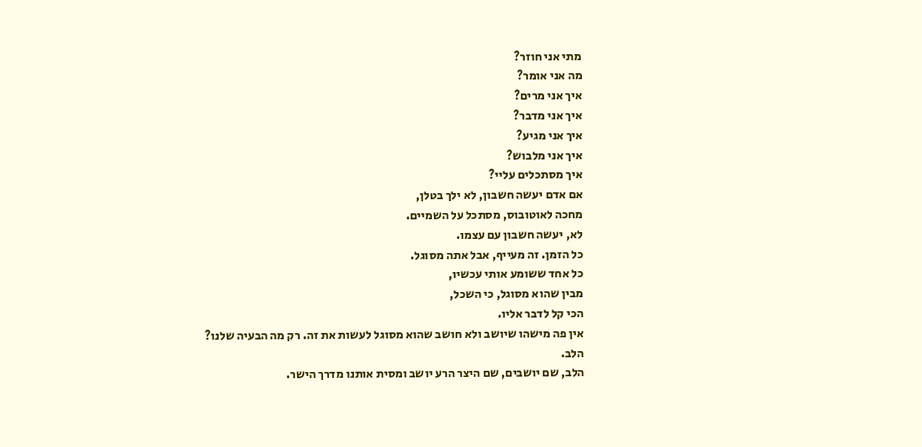מתי אני חוזר?
מה אני אומר?
איך אני מרים?
איך אני מדבר?
איך אני מגיע?
איך אני מלבוש?
איך מסתכלים עליי?
אם אדם יעשה חשבון, לא ילך בטלן,
מחכה לאוטובוס, מסתכל על השמיים.
לא, יעשה חשבון עם עצמו.
כל הזמן. זה מעייף, אבל אתה מסוגל.
כל אחד ששומע אותי עכשיו,
מבין שהוא מסוגל, כי השכל,
הכי קל לדבר אליו.
אין פה מישהו שיושב ולא חושב שהוא מסוגל לעשות את זה. רק מה הבעיה שלנו?
הלב.
הלב, שם יושבים, שם היצר הרע יושב ומסית אותנו מדרך הישר.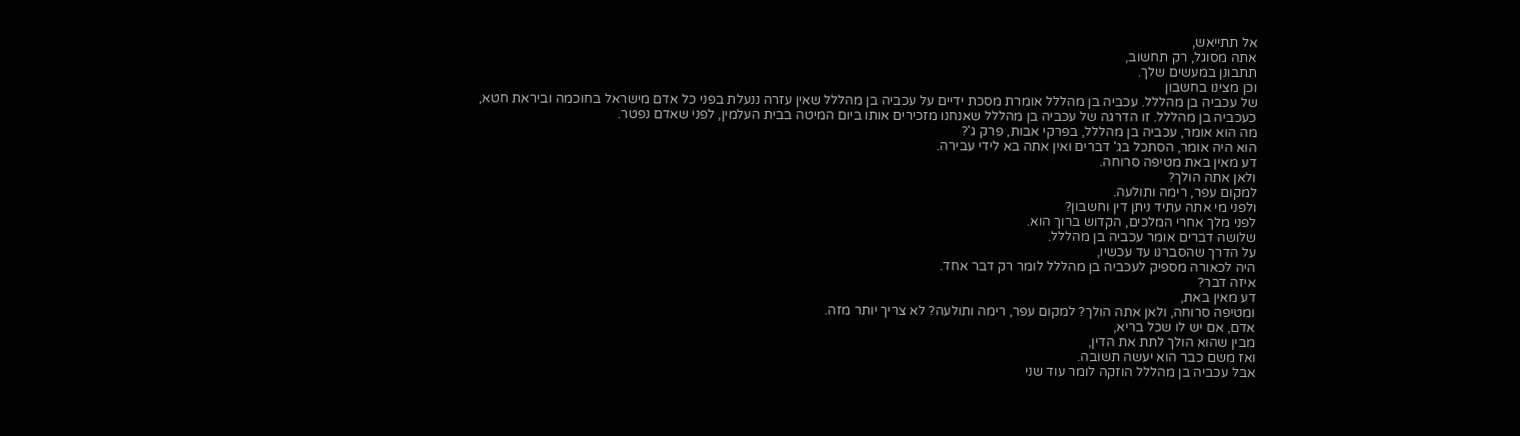אל תתייאש,
אתה מסוגל, רק תחשוב,
תתבונן במעשים שלך.
וכן מצינו בחשבון
של עכביה בן מהללל. עכביה בן מהללל אומרת מסכת ידיים על עכביה בן מהללל שאין עזרה ננעלת בפני כל אדם מישראל בחוכמה וביראת חטא,
כעכביה בן מהללל. זו הדרגה של עכביה בן מהללל שאנחנו מזכירים אותו ביום המיטה בבית העלמין, לפני שאדם נפטר.
מה הוא אומר, עכביה בן מהללל, בפרקי אבות, פרק ג'?
הוא היה אומר, הסתכל בג' דברים ואין אתה בא לידי עבירה.
דע מאין באת מטיפה סרוחה.
ולאן אתה הולך?
למקום עפר, רימה ותולעה.
ולפני מי אתה עתיד ניתן דין וחשבון?
לפני מלך אחרי המלכים, הקדוש ברוך הוא.
שלושה דברים אומר עכביה בן מהללל.
על הדרך שהסברנו עד עכשיו,
היה לכאורה מספיק לעכביה בן מהללל לומר רק דבר אחד.
איזה דבר?
דע מאין באת,
ומטיפה סרוחה, ולאן אתה הולך? למקום עפר, רימה ותולעה? לא צריך יותר מזה.
אדם, אם יש לו שכל בריא,
מבין שהוא הולך לתת את הדין,
ואז משם כבר הוא יעשה תשובה.
אבל עכביה בן מהללל הוזקה לומר עוד שני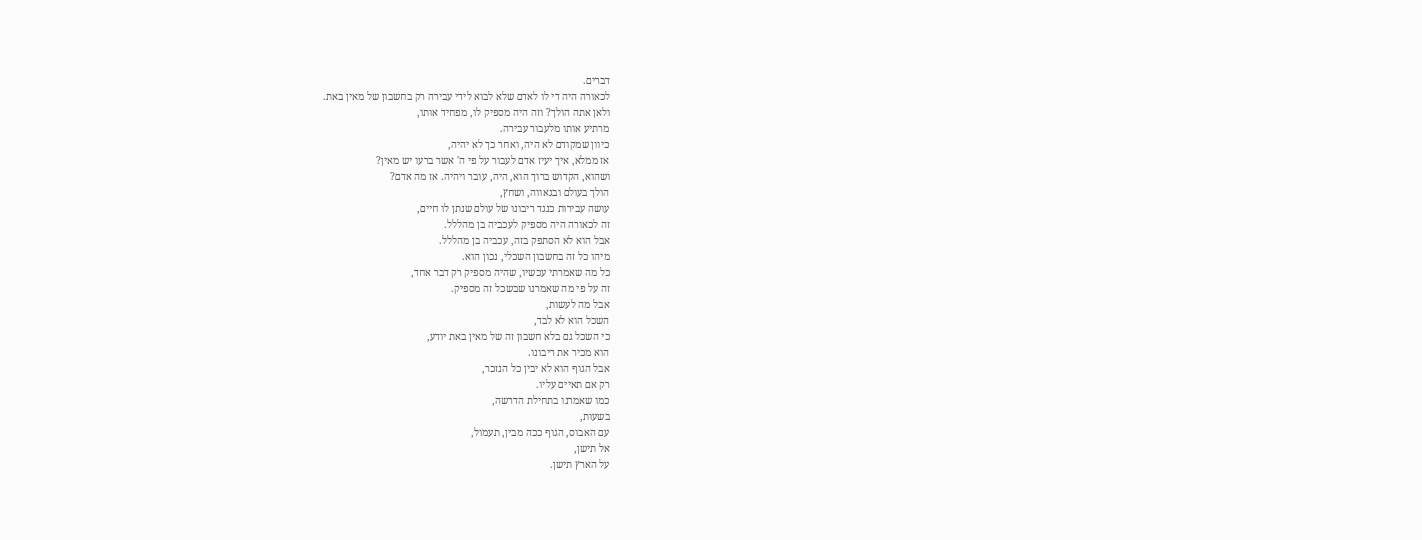דברים.
לכאורה היה די לו לאדם שלא לבוא לידי עבירה רק בחשבון של מאין באת.
ולאן אתה הולך? וזה היה מספיק לו, מפחיד אותו,
מרתיע אותו מלעבור עבירה.
כיוון שמקודם לא היה, ואחר כך לא יהיה,
אז ממלא, איך יעיז אדם לעבור על פי ה' אשר ברעו יש מאין?
ושהוא, הקדוש ברוך הוא, היה, עובר ויהיה. אז מה אדם?
הולך בעולם ובגאווה, ושחץ,
עושה עבירות כנגד ריבונו של עולם שנתן לו חיים,
זה לכאורה היה מספיק לעכביה בן מהללל.
אבל הוא לא הסתפק בזה, עכביה בן מהללל.
מיהו כל זה בחשבון השכלי, נכון הוא.
כל מה שאמרתי עכשיו, שהיה מספיק רק דבר אחד,
זה על פי מה שאמרנו שבשכל זה מספיק.
אבל מה לעשות,
השכל הוא לא לבד,
כי השכל גם בלא חשבון זה של מאין באת יודע,
הוא מכיר את ריבונו.
אבל הגוף הוא לא יבין כל הנזכר,
רק אם תאיים עליו.
כמו שאמרנו בתחילת הדרשה,
בשעות,
עם האבוס, הגוף ככה מבין, תעמול,
אל תישן,
על הארץ תישן.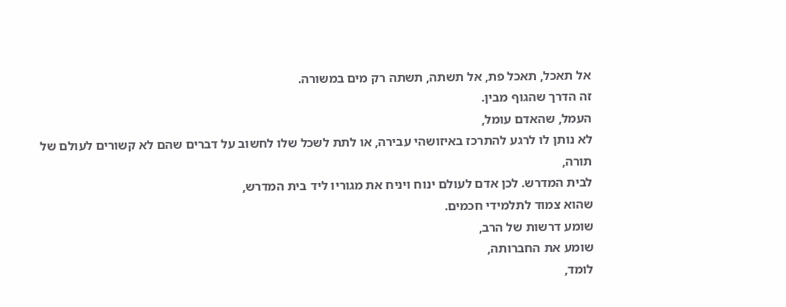אל תאכל, תאכל פת, אל תשתה, תשתה רק מים במשורה.
זה הדרך שהגוף מבין.
העמל, שהאדם עומל,
לא נותן לו לרגע להתרכז באיזושהי עבירה, או לתת לשכל שלו לחשוב על דברים שהם לא קשורים לעולם של תורה,
לבית המדרש. לכן אדם לעולם ינוח ויניח את מגוריו ליד בית המדרש,
שהוא צמוד לתלמידי חכמים.
שומע דרשות של הרב,
שומע את החברותה,
לומד,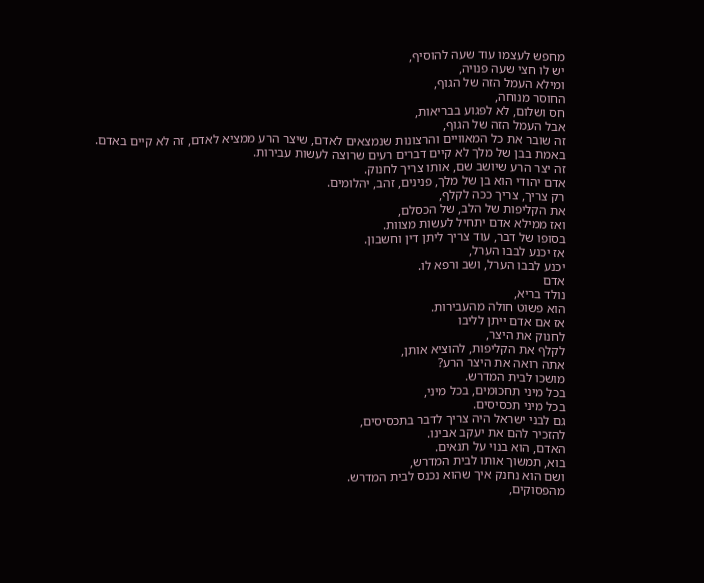מחפש לעצמו עוד שעה להוסיף,
יש לו חצי שעה פנויה,
ומילא העמל הזה של הגוף,
החוסר מנוחה,
חס ושלום, לא לפגוע בבריאות,
אבל העמל הזה של הגוף,
זה שובר את כל המאוויים והרצונות שנמצאים לאדם, שיצר הרע ממציא לאדם, זה לא קיים באדם.
באמת בבן של מלך לא קיים דברים רעים שרוצה לעשות עבירות.
זה יצר הרע שיושב שם, אותו צריך לחנוק.
אדם יהודי הוא בן של מלך, פנינים, זהב, יהלומים.
רק צריך, צריך ככה לקלף,
את הקליפות של הלב, של הכסלם,
ואז ממילא אדם יתחיל לעשות מצוות.
בסופו של דבר, עוד צריך ליתן דין וחשבון.
אז יכנע לבבו הערל,
יכנע לבבו הערל, ושב ורפא לו.
אדם
נולד בריא,
הוא פשוט חולה מהעבירות.
אז אם אדם ייתן לליבו
לחנוק את היצר,
לקלף את הקליפות, להוציא אותן,
אתה רואה את היצר הרע?
מושכו לבית המדרש.
בכל מיני תחכומים, בכל מיני,
בכל מיני תכסיסים.
גם לבני ישראל היה צריך לדבר בתכסיסים,
להזכיר להם את יעקב אבינו.
האדם, הוא בנוי על תנאים.
בוא, תמשוך אותו לבית המדרש,
ושם הוא נחנק איך שהוא נכנס לבית המדרש.
מהפסוקים,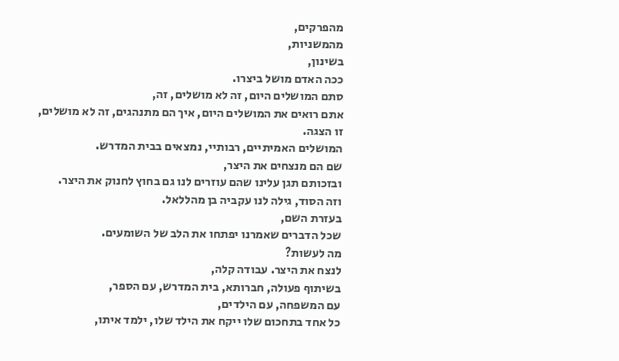מהפרקים,
מהמשניות,
בשינון,
ככה האדם מושל ביצרו.
סתם המושלים היום, זה לא מושלים, זה,
אתם רואים את המושלים היום, איך הם מתנהגים, זה לא מושלים,
זו הצגה.
המושלים האמיתיים, רבותיי, נמצאים בבית המדרש.
שם הם מנצחים את היצר,
ובזכותם תגן עלינו שהם עוזרים לנו גם בחוץ לחנוק את היצר.
וזה הסוד, גילה לנו עקביה בן מהללאל.
בעזרת השם,
שכל הדברים שאמרנו יפתחו את הלב של השומעים.
מה לעשות?
לנצח את היצר. עבודה קלה,
בשיתוף פעולה, חברותא, בית המדרש, עם הספר,
עם המשפחה, עם הילדים,
כל אחד בתחכום שלו ייקח את הילד שלו, ילמד איתו,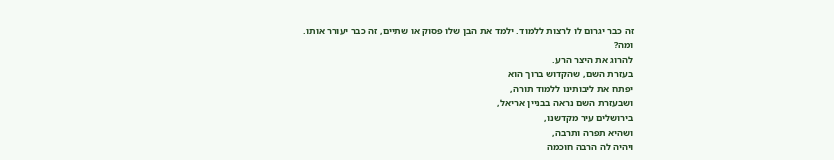זה כבר יגרום לו לרצות ללמוד. ילמד את הבן שלו פסוק או שתיים, זה כבר יעורר אותו.
ומה?
להרוג את היצר הרע.
בעזרת השם, שהקדוש ברוך הוא
יפתח את ליבותינו ללמוד תורה,
ושבעזרת השם נראה בבניין אריאל,
בירושלים עיר מקדשנו,
ושהיא תפרה ותרבה,
ויהיה לה הרבה חוכמה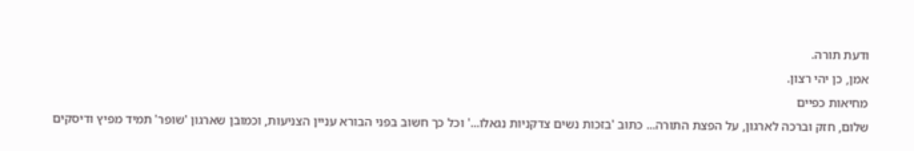ודעת תורה.
אמן, כן יהי רצון.
מחיאות כפיים
שלום, חזק וברכה לארגון, על הפצת התורה... כתוב 'בזכות נשים צדקניות נגאלו...' וכל כך חשוב בפני הבורא עניין הצניעות, וכמובן שארגון 'שופר' תמיד מפיץ ודיסקים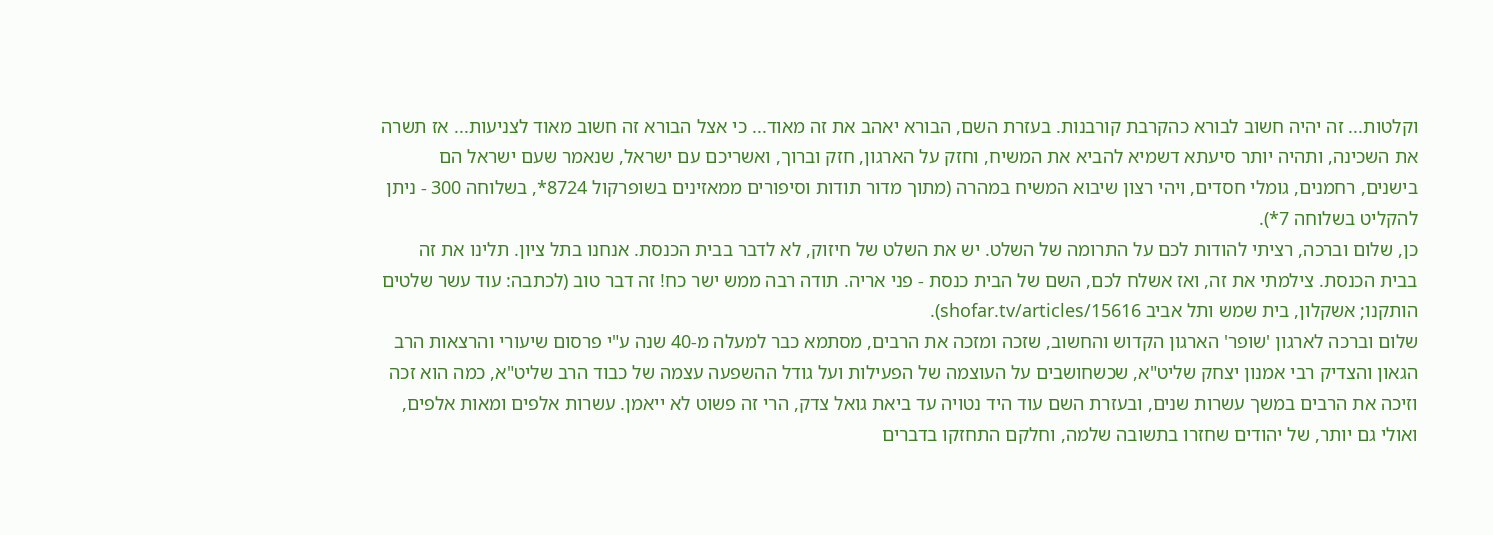וקלטות... זה יהיה חשוב לבורא כהקרבת קורבנות. בעזרת השם, הבורא יאהב את זה מאוד... כי אצל הבורא זה חשוב מאוד לצניעות... אז תשרה את השכינה, ותהיה יותר סיעתא דשמיא להביא את המשיח, וחזק על הארגון, חזק וברוך, ואשריכם עם ישראל, שנאמר שעם ישראל הם בישנים, רחמנים, גומלי חסדים, ויהי רצון שיבוא המשיח במהרה (מתוך מדור תודות וסיפורים ממאזינים בשופרקול 8724*, בשלוחה 300 - ניתן להקליט בשלוחה 7*).
כן, שלום וברכה, רציתי להודות לכם על התרומה של השלט. יש את השלט של חיזוק, לא לדבר בבית הכנסת. אנחנו בתל ציון. תלינו את זה בבית הכנסת. צילמתי את זה, ואז אשלח לכם, השם של הבית כנסת - פני אריה. תודה רבה ממש ישר כח! זה דבר טוב (לכתבה: עוד עשר שלטים הותקנו; אשקלון, בית שמש ותל אביב shofar.tv/articles/15616).
שלום וברכה לארגון 'שופר' הארגון הקדוש והחשוב, שזכה ומזכה את הרבים, מסתמא כבר למעלה מ-40 שנה ע"י פרסום שיעורי והרצאות הרב הגאון והצדיק רבי אמנון יצחק שליט"א, שכשחושבים על העוצמה של הפעילות ועל גודל ההשפעה עצמה של כבוד הרב שליט"א, כמה הוא זכה וזיכה את הרבים במשך עשרות שנים, ובעזרת השם עוד היד נטויה עד ביאת גואל צדק, הרי זה פשוט לא ייאמן. עשרות אלפים ומאות אלפים, ואולי גם יותר, של יהודים שחזרו בתשובה שלמה, וחלקם התחזקו בדברים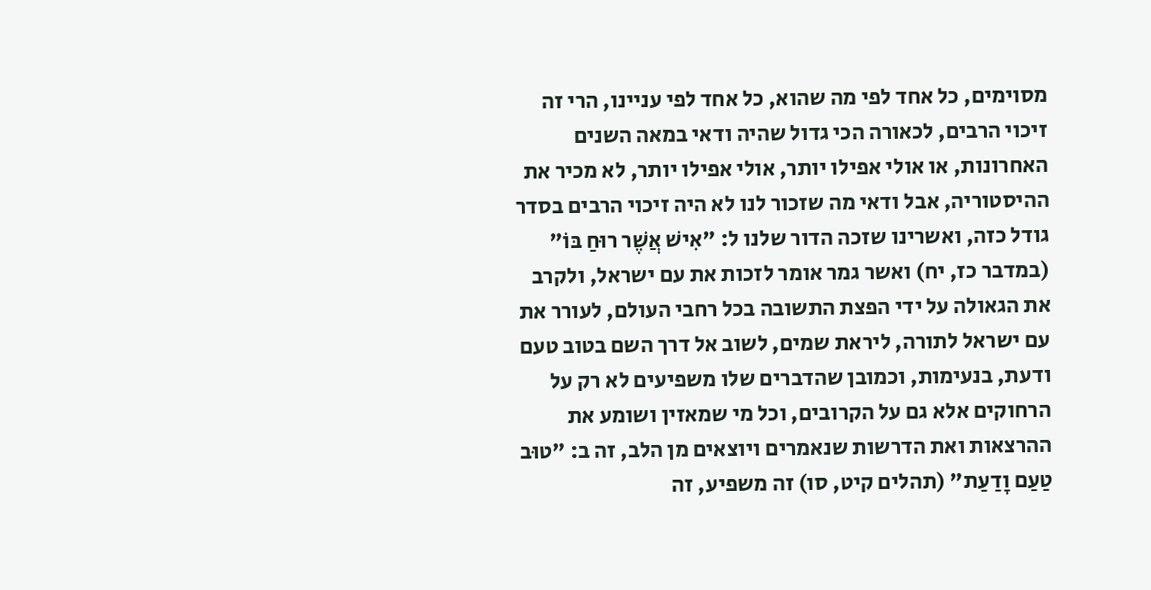מסוימים, כל אחד לפי מה שהוא, כל אחד לפי עניינו, הרי זה זיכוי הרבים, לכאורה הכי גדול שהיה ודאי במאה השנים האחרונות, או אולי אפילו יותר, אולי אפילו יותר, לא מכיר את ההיסטוריה, אבל ודאי מה שזכור לנו לא היה זיכוי הרבים בסדר גודל כזה, ואשרינו שזכה הדור שלנו ל: "אִישׁ אֲשֶׁר רוּחַ בּוֹ" (במדבר כז, יח) ואשר גמר אומר לזכות את עם ישראל, ולקרב את הגאולה על ידי הפצת התשובה בכל רחבי העולם, לעורר את עם ישראל לתורה, ליראת שמים, לשוב אל דרך השם בטוב טעם ודעת, בנעימות, וכמובן שהדברים שלו משפיעים לא רק על הרחוקים אלא גם על הקרובים, וכל מי שמאזין ושומע את ההרצאות ואת הדרשות שנאמרים ויוצאים מן הלב, זה ב: "טוּב טַעַם וָדַעַת" (תהלים קיט, סו) זה משפיע, זה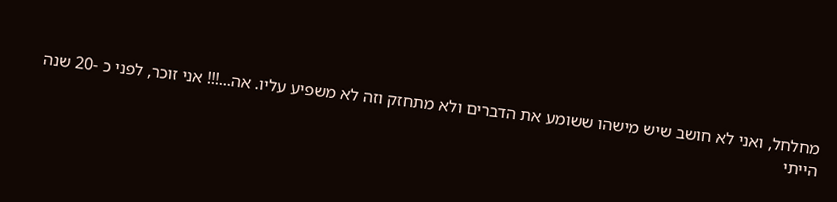מחלחל, ואני לא חושב שיש מישהו ששומע את הדברים ולא מתחזק וזה לא משפיע עליו. אה...!!! אני זוכר, לפני כ -20 שנה הייתי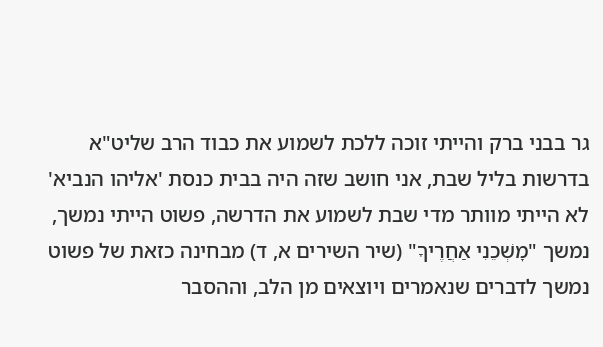גר בבני ברק והייתי זוכה ללכת לשמוע את כבוד הרב שליט"א בדרשות בליל שבת, אני חושב שזה היה בבית כנסת 'אליהו הנביא' לא הייתי מוותר מדי שבת לשמוע את הדרשה, פשוט הייתי נמשך, נמשך "מׇשְׁכֵנִי אַחֲרֶיךָ" (שיר השירים א, ד) מבחינה כזאת של פשוט נמשך לדברים שנאמרים ויוצאים מן הלב, וההסבר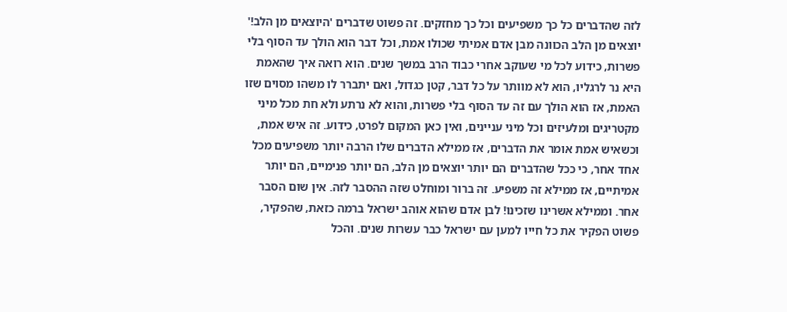לזה שהדברים כל כך משפיעים וכל כך מחזקים. זה פשוט שדברים 'היוצאים מן הלב!' יוצאים מן הלב הכוונה מבן אדם אמיתי שכולו אמת, וכל דבר הוא הולך עד הסוף בלי פשרות, כידוע לכל מי שעוקב אחרי כבוד הרב במשך שנים. הוא רואה איך שהאמת היא נר לרגליו, הוא לא מוותר על כל דבר, קטן כגדול, ואם יתברר לו משהו מסוים שזו האמת, אז הוא הולך עם זה עד הסוף בלי פשרות, והוא לא נרתע ולא חת מכל מיני מקטריגים ומלעיזים וכל מיני עניינים, ואין כאן המקום לפרט, כידוע. זה איש אמת, וכשאיש אמת אומר את הדברים, אז ממילא הדברים שלו הרבה יותר משפיעים מכל אחד אחר, כי ככל שהדברים הם יותר יוצאים מן הלב, הם יותר פנימיים, הם יותר אמיתיים, אז ממילא זה משפיע. זה ברור ומוחלט שזה ההסבר לזה. אין שום הסבר אחר. וממילא אשרינו שזכינו! לבן אדם שהוא אוהב ישראל ברמה כזאת, שהפקיר, פשוט הפקיר את כל חייו למען עם ישראל כבר עשרות שנים. והכל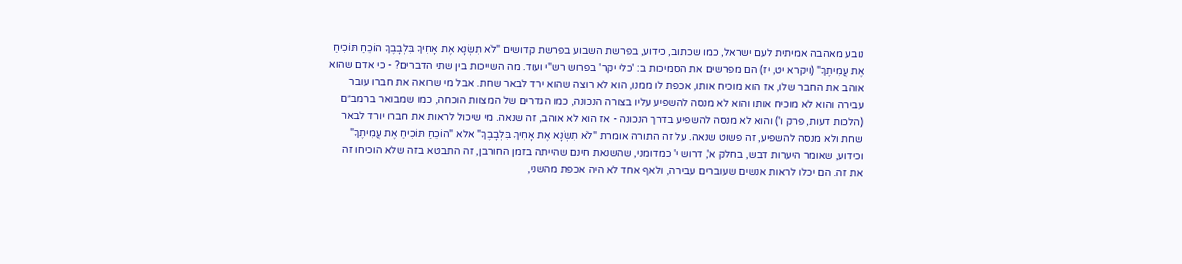נובע מאהבה אמיתית לעם ישראל, כמו שכתוב, כידוע, בפרשת השבוע בפרשת קדושים "לֹא תִשְׂנָא אֶת אָחִיךָ בִּלְבָבֶךָ הוֹכֵחַ תּוֹכִיחַ אֶת עֲמִיתֶךָ" (ויקרא יט, יז) הם מפרשים את הסמיכות ב: 'כלי יקר' בפרוש רש"י ועוד. מה השייכות בין שתי הדברים? - כי אדם שהוא אוהב את החבר שלו, אז הוא מוכיח אותו, אכפת לו ממנו, הוא לא רוצה שהוא ירד לבאר שחת. אבל מי שרואה את חברו עובר עבירה והוא לא מוכיח אותו והוא לא מנסה להשפיע עליו בצורה הנכונה, כמו הגדרים של המצוות הוכחה, כמו שמבואר ברמב״ם (הלכות דעות, פרק ו') והוא לא מנסה להשפיע בדרך הנכונה - אז הוא לא אוהב, זה שנאה. מי שיכול לראות את חברו יורד לבאר שחת ולא מנסה להשפיע, זה פשוט שנאה. על זה התורה אומרת "לֹא תִשְׂנָא אֶת אָחִיךָ בִּלְבָבֶךָ" אלא "הוֹכֵחַ תּוֹכִיחַ אֶת עֲמִיתֶךָ" וכידוע, שאומר היערות דבש, בחלק א', דרוש י' כמדומני, שהשנאת חינם שהייתה בזמן החורבן, זה התבטא בזה שלא הוכיחו זה את זה. הם יכלו לראות אנשים שעוברים עבירה, ולאף אחד לא היה אכפת מהשני,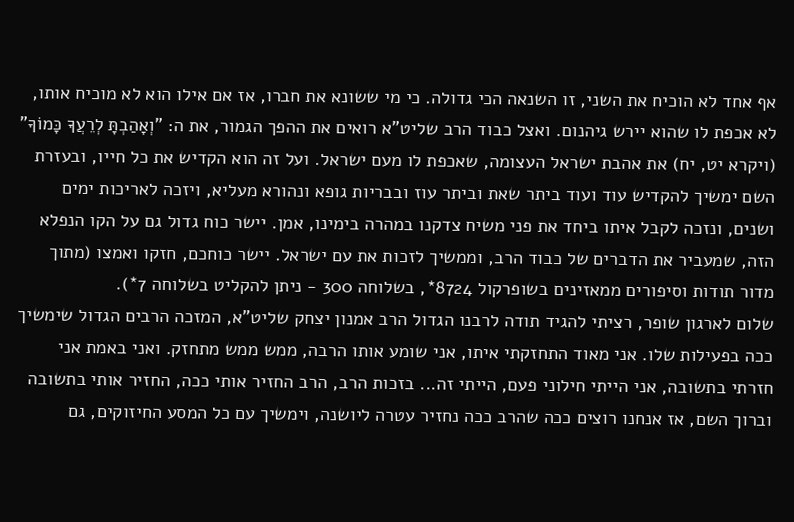אף אחד לא הוכיח את השני, זו השנאה הכי גדולה. כי מי ששונא את חברו, אז אם אילו הוא לא מוכיח אותו, לא אכפת לו שהוא יירש גיהנום. ואצל כבוד הרב שליט"א רואים את ההפך הגמור, את ה: "וְאָהַבְתָּ לְרֵעֲךָ כָּמוֹךָ" (ויקרא יט, יח) את אהבת ישראל העצומה, שאכפת לו מעם ישראל. ועל זה הוא הקדיש את כל חייו, ובעזרת השם ימשיך להקדיש עוד ועוד ביתר שאת וביתר עוז ובבריות גופא ונהורא מעליא, ויזכה לאריכות ימים ושנים, ונזכה לקבל איתו ביחד את פני משיח צדקנו במהרה בימינו, אמן. יישר כוח גדול גם על הקו הנפלא הזה, שמעביר את הדברים של כבוד הרב, וממשיך לזכות את עם ישראל. יישר כוחכם, חזקו ואמצו (מתוך מדור תודות וסיפורים ממאזינים בשופרקול 8724*, בשלוחה 300 - ניתן להקליט בשלוחה 7*).
שלום לארגון שופר, רציתי להגיד תודה לרבנו הגדול הרב אמנון יצחק שליט"א, המזכה הרבים הגדול שימשיך ככה בפעילות שלו. אני מאוד התחזקתי איתו, אני שומע אותו הרבה, ממש ממש מתחזק. ואני באמת אני חזרתי בתשובה, אני הייתי חילוני פעם, הייתי זה... בזכות הרב, הרב החזיר אותי ככה, החזיר אותי בתשובה וברוך השם, אז אנחנו רוצים ככה שהרב ככה נחזיר עטרה ליושנה, וימשיך עם כל המסע החיזוקים, גם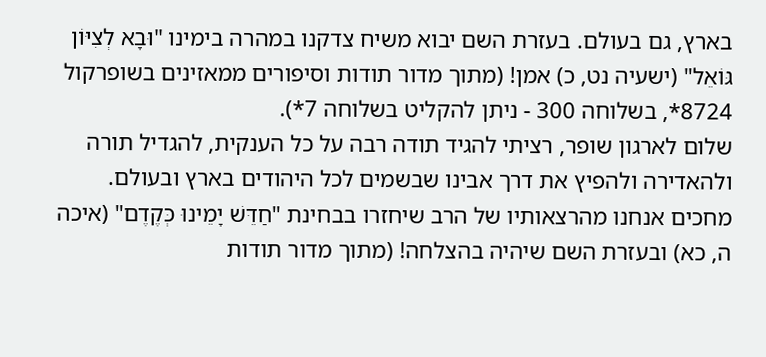בארץ, גם בעולם. בעזרת השם יבוא משיח צדקנו במהרה בימינו "וּבָא לְצִיּוֹן גּוֹאֵל" (ישעיה נט, כ) אמן! (מתוך מדור תודות וסיפורים ממאזינים בשופרקול 8724*, בשלוחה 300 - ניתן להקליט בשלוחה 7*).
שלום לארגון שופר, רציתי להגיד תודה רבה על כל הענקית, להגדיל תורה ולהאדירה ולהפיץ את דרך אבינו שבשמים לכל היהודים בארץ ובעולם. מחכים אנחנו מהרצאותיו של הרב שיחזרו בבחינת "חַדֵּשׁ יָמֵינוּ כְּקֶדֶם" (איכה ה, כא) ובעזרת השם שיהיה בהצלחה! (מתוך מדור תודות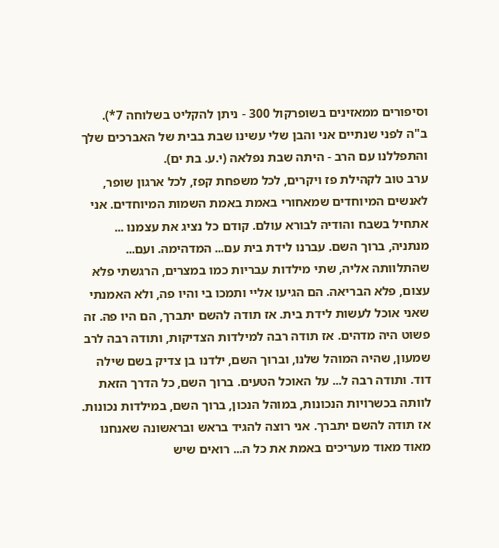וסיפורים ממאזינים בשופרקול 300 - ניתן להקליט בשלוחה 7*).
ב"ה לפני שנתיים אני והבן שלי עשינו שבת בבית של האברכים שלך והתפללנו עם הרב - היתה שבת נפלאה (י.ע. בת ים).
ערב טוב לקהילת פז ויקרים, לכל משפחת קפז, לכל ארגון שופר, לאנשים המיוחדים שמאחורי באמת באמת השמות המיוחדים. אני אתחיל בשבח והודיה לבורא עולם. קודם כל נציג את עצמנו ... מנתניה, ברוך השם. עברנו לידת בית עם... המדהימה. ועם... שהתלוותה אליה, שתי מילדות עבריות כמו במצרים, הרגשתי פלא עצום, פלא הבריאה. הם הגיעו אליי ותמכו בי והיו פה, ולא האמנתי שאני אוכל לעשות לידת בית. אז תודה להשם יתברך, הם היו פה. זה פשוט היה מדהים. אז תודה רבה למילדות הצדיקות, ותודה רבה לרב שמעון, שהיה המוהל שלנו, וברוך השם, ילדנו בן צדיק בשם שילה דוד. ותודה רבה ל... על האוכל הטעים. ברוך השם, כל הדרך הזאת לוותה בכשרויות הנכונות, במוהל הנכון, ברוך השם, במילדות נכונות. אז תודה להשם יתברך. אני רוצה להגיד בראש ובראשונה שאנחנו מאוד מאוד מעריכים באמת את כל ה... רואים שיש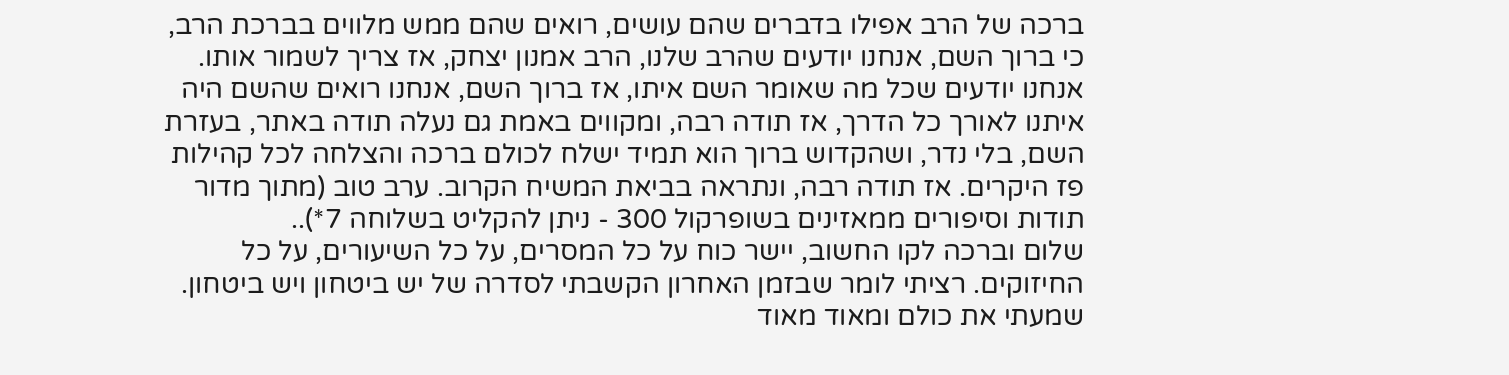ברכה של הרב אפילו בדברים שהם עושים, רואים שהם ממש מלווים בברכת הרב, כי ברוך השם, אנחנו יודעים שהרב שלנו, הרב אמנון יצחק, אז צריך לשמור אותו. אנחנו יודעים שכל מה שאומר השם איתו, אז ברוך השם, אנחנו רואים שהשם היה איתנו לאורך כל הדרך, אז תודה רבה, ומקווים באמת גם נעלה תודה באתר, בעזרת השם, בלי נדר, ושהקדוש ברוך הוא תמיד ישלח לכולם ברכה והצלחה לכל קהילות פז היקרים. אז תודה רבה, ונתראה בביאת המשיח הקרוב. ערב טוב (מתוך מדור תודות וסיפורים ממאזינים בשופרקול 300 - ניתן להקליט בשלוחה 7*)..
שלום וברכה לקו החשוב, יישר כוח על כל המסרים, על כל השיעורים, על כל החיזוקים. רציתי לומר שבזמן האחרון הקשבתי לסדרה של יש ביטחון ויש ביטחון. שמעתי את כולם ומאוד מאוד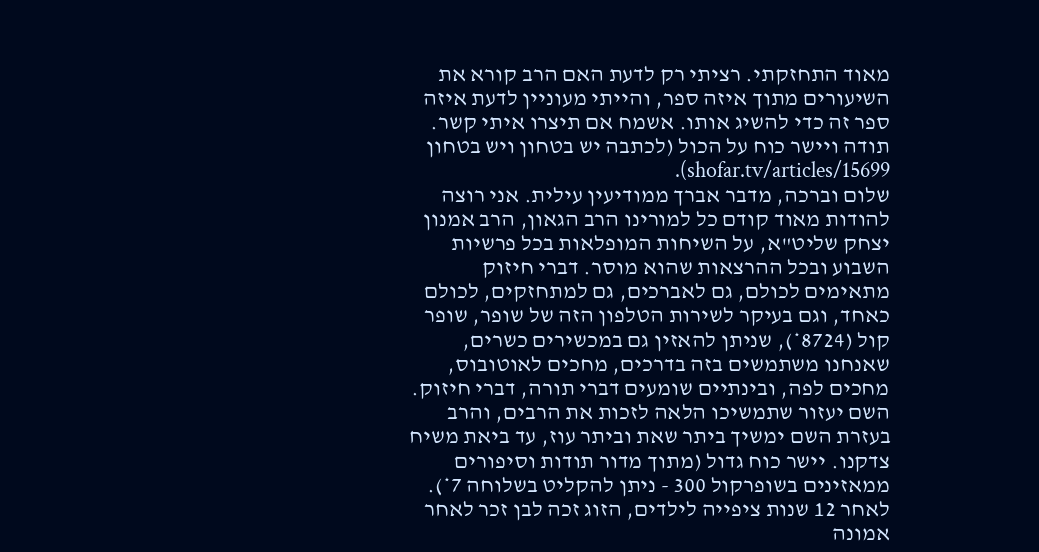מאוד התחזקתי. רציתי רק לדעת האם הרב קורא את השיעורים מתוך איזה ספר, והייתי מעוניין לדעת איזה ספר זה כדי להשיג אותו. אשמח אם תיצרו איתי קשר. תודה ויישר כוח על הכול (לכתבה יש בטחון ויש בטחון shofar.tv/articles/15699).
שלום וברכה, מדבר אברך ממודיעין עילית. אני רוצה להודות מאוד קודם כל למורינו הרב הגאון, הרב אמנון יצחק שליט"א, על השיחות המופלאות בכל פרשיות השבוע ובכל ההרצאות שהוא מוסר. דברי חיזוק מתאימים לכולם, גם לאברכים, גם למתחזקים, לכולם כאחד, וגם בעיקר לשירות הטלפון הזה של שופר, שופר קול (8724*), שניתן להאזין גם במכשירים כשרים, שאנחנו משתמשים בזה בדרכים, מחכים לאוטובוס, מחכים לפה, ובינתיים שומעים דברי תורה, דברי חיזוק. השם יעזור שתמשיכו הלאה לזכות את הרבים, והרב בעזרת השם ימשיך ביתר שאת וביתר עוז, עד ביאת משיח צדקנו. יישר כוח גדול (מתוך מדור תודות וסיפורים ממאזינים בשופרקול 300 - ניתן להקליט בשלוחה 7*).
לאחר 12 שנות ציפייה לילדים, הזוג זכה לבן זכר לאחר אמונה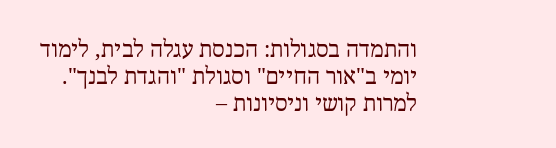והתמדה בסגולות: הכנסת עגלה לבית, לימוד יומי ב"אור החיים" וסגולת "והגדת לבנך". למרות קושי וניסיונות –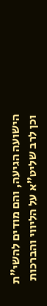הישועה הגיעה, והם מודים להשי"ת וכן לרב שליט"א על הליווי והברכות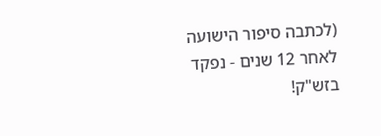(לכתבה סיפור הישועה לאחר 12 שנים - נפקד בזש"ק!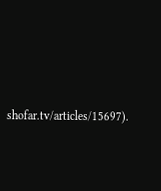shofar.tv/articles/15697).